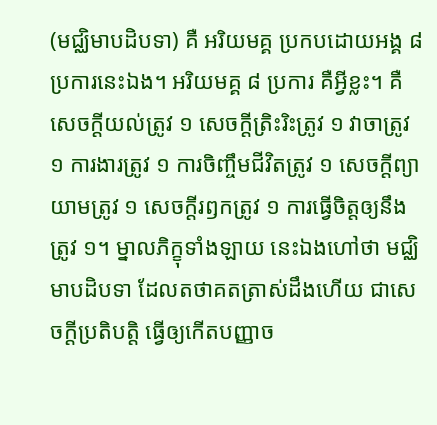(មជ្ឈិមាបដិបទា) គឺ អរិយមគ្គ ប្រកបដោយអង្គ ៨ ប្រការនេះឯង។ អរិយមគ្គ ៨ ប្រការ គឺអ្វីខ្លះ។ គឺសេចក្ដីយល់ត្រូវ ១ សេចក្ដីត្រិះរិះត្រូវ ១ វាចាត្រូវ ១ ការងារត្រូវ ១ ការចិញ្ចឹមជីវិតត្រូវ ១ សេចក្ដីព្យាយាមត្រូវ ១ សេចក្ដីរឭកត្រូវ ១ ការធ្វើចិត្តឲ្យនឹងត្រូវ ១។ ម្នាលភិក្ខុទាំងឡាយ នេះឯងហៅថា មជ្ឈិមាបដិបទា ដែលតថាគតត្រាស់ដឹងហើយ ជាសេចក្ដីប្រតិបត្តិ ធ្វើឲ្យកើតបញ្ញាច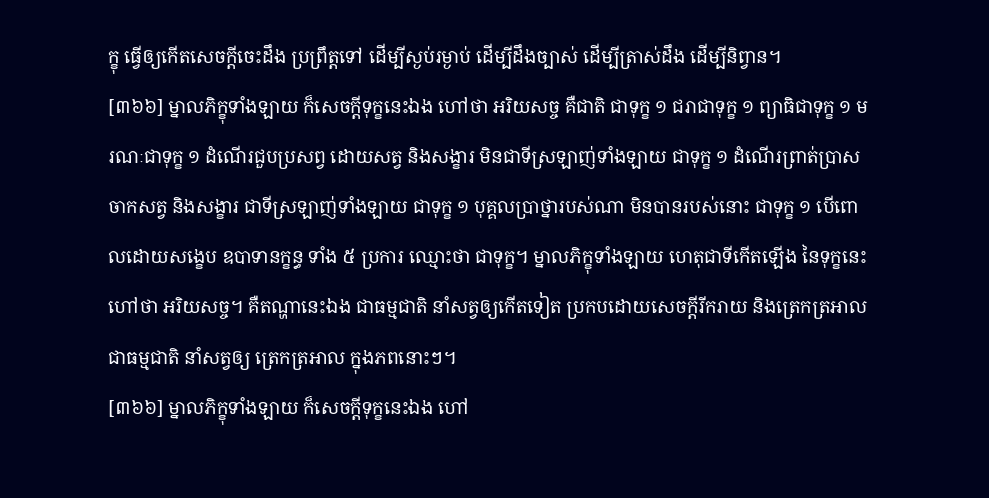ក្ខុ ធ្វើឲ្យកើតសេចក្ដីចេះដឹង ប្រព្រឹត្តទៅ ដើម្បីស្ងប់រម្ងាប់ ដើម្បីដឹងច្បាស់ ដើម្បីត្រាស់ដឹង ដើម្បីនិព្វាន។
[៣៦៦] ម្នាលភិក្ខុទាំងឡាយ ក៏សេចក្ដីទុក្ខនេះឯង ហៅថា អរិយសច្ច គឺជាតិ ជាទុក្ខ ១ ជរាជាទុក្ខ ១ ព្យាធិជាទុក្ខ ១ មរណៈជាទុក្ខ ១ ដំណើរជួបប្រសព្វ ដោយសត្វ និងសង្ខារ មិនជាទីស្រឡាញ់ទាំងឡាយ ជាទុក្ខ ១ ដំណើរព្រាត់ប្រាសចាកសត្វ និងសង្ខារ ជាទីស្រឡាញ់ទាំងឡាយ ជាទុក្ខ ១ បុគ្គលប្រាថ្នារបស់ណា មិនបានរបស់នោះ ជាទុក្ខ ១ បើពោលដោយសង្ខេប ឧបាទានក្ខន្ធ ទាំង ៥ ប្រការ ឈ្មោះថា ជាទុក្ខ។ ម្នាលភិក្ខុទាំងឡាយ ហេតុជាទីកើតឡើង នៃទុក្ខនេះ ហៅថា អរិយសច្ច។ គឺតណ្ហានេះឯង ជាធម្មជាតិ នាំសត្វឲ្យកើតទៀត ប្រកបដោយសេចក្ដីរីករាយ និងត្រេកត្រអាល ជាធម្មជាតិ នាំសត្វឲ្យ ត្រេកត្រអាល ក្នុងភពនោះៗ។
[៣៦៦] ម្នាលភិក្ខុទាំងឡាយ ក៏សេចក្ដីទុក្ខនេះឯង ហៅ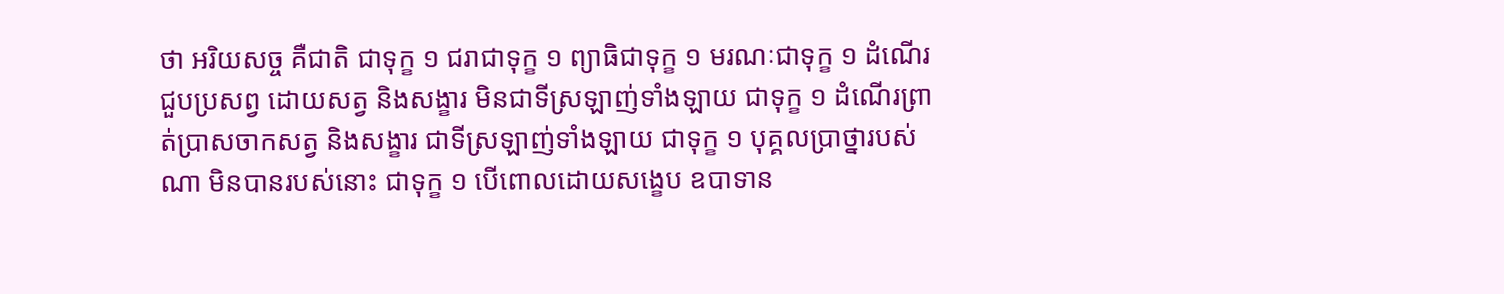ថា អរិយសច្ច គឺជាតិ ជាទុក្ខ ១ ជរាជាទុក្ខ ១ ព្យាធិជាទុក្ខ ១ មរណៈជាទុក្ខ ១ ដំណើរជួបប្រសព្វ ដោយសត្វ និងសង្ខារ មិនជាទីស្រឡាញ់ទាំងឡាយ ជាទុក្ខ ១ ដំណើរព្រាត់ប្រាសចាកសត្វ និងសង្ខារ ជាទីស្រឡាញ់ទាំងឡាយ ជាទុក្ខ ១ បុគ្គលប្រាថ្នារបស់ណា មិនបានរបស់នោះ ជាទុក្ខ ១ បើពោលដោយសង្ខេប ឧបាទាន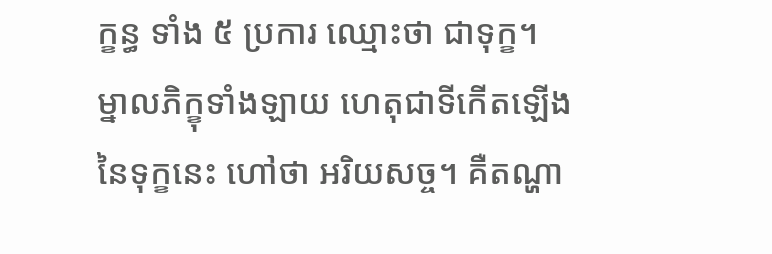ក្ខន្ធ ទាំង ៥ ប្រការ ឈ្មោះថា ជាទុក្ខ។ ម្នាលភិក្ខុទាំងឡាយ ហេតុជាទីកើតឡើង នៃទុក្ខនេះ ហៅថា អរិយសច្ច។ គឺតណ្ហា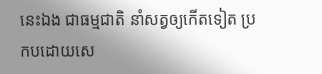នេះឯង ជាធម្មជាតិ នាំសត្វឲ្យកើតទៀត ប្រកបដោយសេ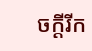ចក្ដីរីក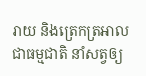រាយ និងត្រេកត្រអាល ជាធម្មជាតិ នាំសត្វឲ្យ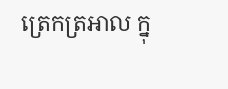ត្រេកត្រអាល ក្នុ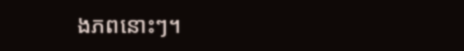ងភពនោះៗ។